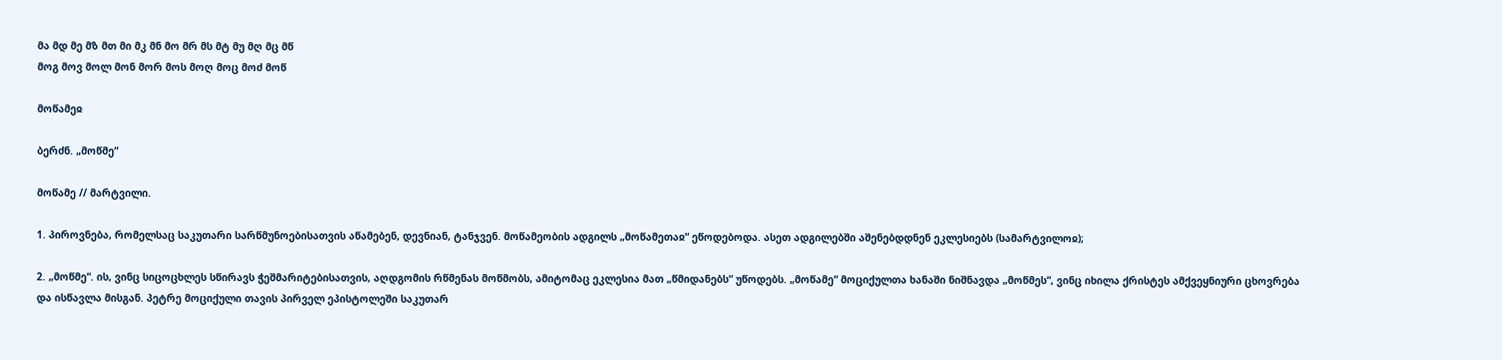მა მდ მე მზ მთ მი მკ მნ მო მრ მს მტ მუ მღ მც მწ
მოგ მოვ მოლ მონ მორ მოს მოღ მოც მოძ მოწ

მოწამეჲ

ბერძნ. „მოწმე“

მოწამე // მარტვილი.

1. პიროვნება, რომელსაც საკუთარი სარწმუნოებისათვის აწამებენ, დევნიან, ტანჯვენ. მოწამეობის ადგილს „მოწამეთაჲ“ ეწოდებოდა. ასეთ ადგილებში აშენებდდნენ ეკლესიებს (სამარტვილოჲ);

2. „მოწმე“. ის, ვინც სიცოცხლეს სწირავს ჭეშმარიტებისათვის, აღდგომის რწმენას მოწმობს, ამიტომაც ეკლესია მათ „წმიდანებს“ უწოდებს. „მოწამე“ მოციქულთა ხანაში ნიშნავდა „მოწმეს“, ვინც იხილა ქრისტეს ამქვეყნიური ცხოვრება და ისწავლა მისგან. პეტრე მოციქული თავის პირველ ეპისტოლეში საკუთარ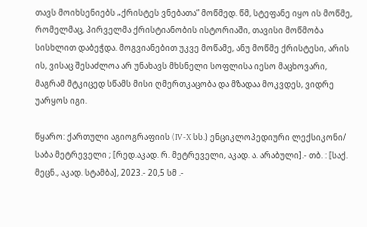თავს მოიხსენიებს „ქრისტეს ვნებათა“ მოწმედ. წმ, სტეფანე იყო ის მოწმე, რომელმაც, პირველმა ქრისტიანობის ისტორიაში, თავისი მოწმობა სისხლით დაბეჭდა. მოგვიანებით უკვე მოწამე, ანუ მოწმე ქრისტესი, არის ის, ვისაც შესაძლოა არ უნახავს მხსნელი სოფლისა იესო მაცხოვარი, მაგრამ მტკიცედ სწამს მისი ღმერთკაცობა და მზადაა მოკვდეს, ვიდრე უარყოს იგი.

წყარო: ქართული აგიოგრაფიის (IV-X სს.) ენციკლოპედიური ლექსიკონი/ საბა მეტრეველი ; [რედ.აკად. რ. მეტრეველი, აკად. ა. არაბული].- თბ. : [საქ. მეცნ., აკად. სტამბა], 2023.- 20,5 სმ .-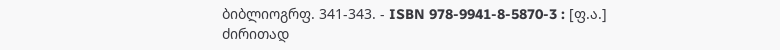ბიბლიოგრფ. 341-343. - ISBN 978-9941-8-5870-3 : [ფ.ა.]
ძირითად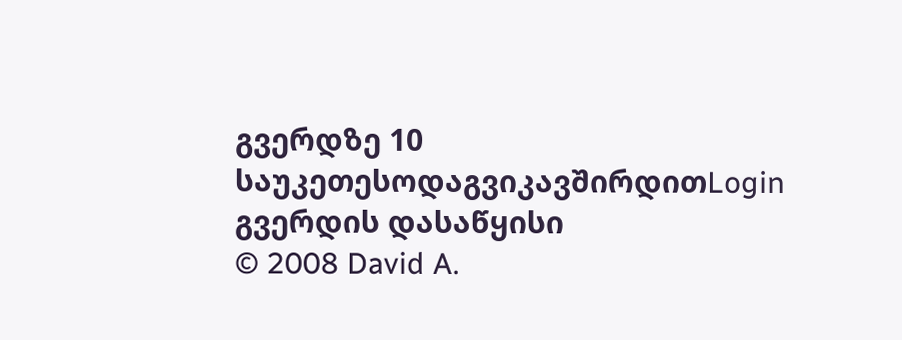გვერდზე 10 საუკეთესოდაგვიკავშირდითLogin გვერდის დასაწყისი
© 2008 David A.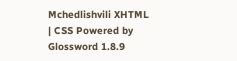Mchedlishvili XHTML | CSS Powered by Glossword 1.8.9